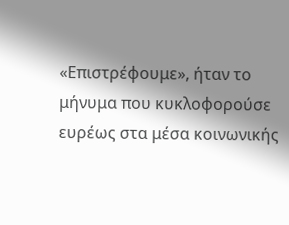«Επιστρέφουμε», ήταν το μήνυμα που κυκλοφορούσε ευρέως στα μέσα κοινωνικής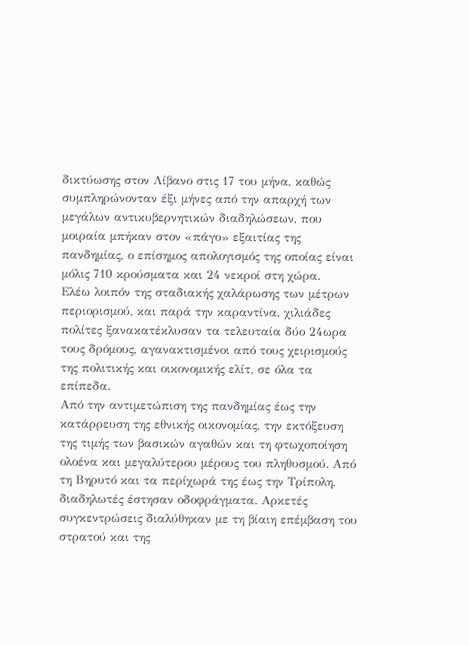δικτύωσης στον Λίβανο στις 17 του μήνα, καθώς συμπληρώνονταν έξι μήνες από την απαρχή των μεγάλων αντικυβερνητικών διαδηλώσεων, που μοιραία μπήκαν στον «πάγο» εξαιτίας της πανδημίας, ο επίσημος απολογισμός της οποίας είναι μόλις 710 κρούσματα και 24 νεκροί στη χώρα.
Ελέω λοιπόν της σταδιακής χαλάρωσης των μέτρων περιορισμού, και παρά την καραντίνα, χιλιάδες πολίτες ξανακατέκλυσαν τα τελευταία δύο 24ωρα τους δρόμους, αγανακτισμένοι από τους χειρισμούς της πολιτικής και οικονομικής ελίτ, σε όλα τα επίπεδα.
Από την αντιμετώπιση της πανδημίας έως την κατάρρευση της εθνικής οικονομίας, την εκτόξευση της τιμής των βασικών αγαθών και τη φτωχοποίηση ολοένα και μεγαλύτερου μέρους του πληθυσμού. Από τη Βηρυτό και τα περίχωρά της έως την Τρίπολη, διαδηλωτές έστησαν οδοφράγματα. Αρκετές συγκεντρώσεις διαλύθηκαν με τη βίαιη επέμβαση του στρατού και της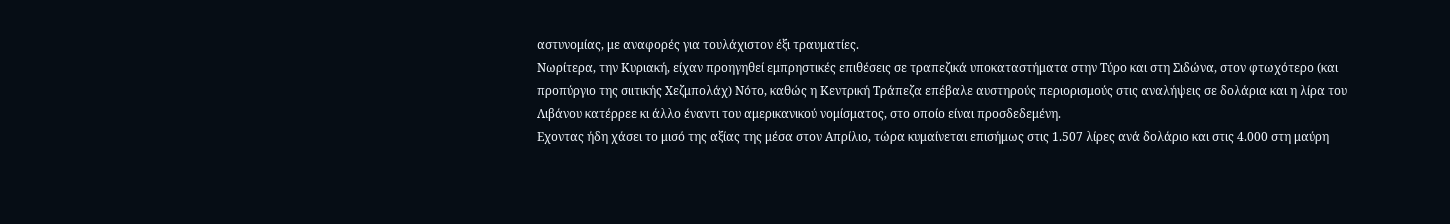αστυνομίας, με αναφορές για τουλάχιστον έξι τραυματίες.
Νωρίτερα, την Κυριακή, είχαν προηγηθεί εμπρηστικές επιθέσεις σε τραπεζικά υποκαταστήματα στην Τύρο και στη Σιδώνα, στον φτωχότερο (και προπύργιο της σιιτικής Χεζμπολάχ) Νότο, καθώς η Κεντρική Τράπεζα επέβαλε αυστηρούς περιορισμούς στις αναλήψεις σε δολάρια και η λίρα του Λιβάνου κατέρρεε κι άλλο έναντι του αμερικανικού νομίσματος, στο οποίο είναι προσδεδεμένη.
Εχοντας ήδη χάσει το μισό της αξίας της μέσα στον Απρίλιο, τώρα κυμαίνεται επισήμως στις 1.507 λίρες ανά δολάριο και στις 4.000 στη μαύρη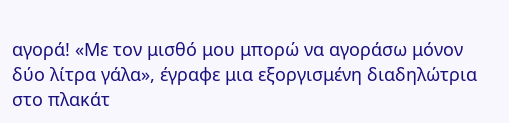αγορά! «Με τον μισθό μου μπορώ να αγοράσω μόνον δύο λίτρα γάλα», έγραφε μια εξοργισμένη διαδηλώτρια στο πλακάτ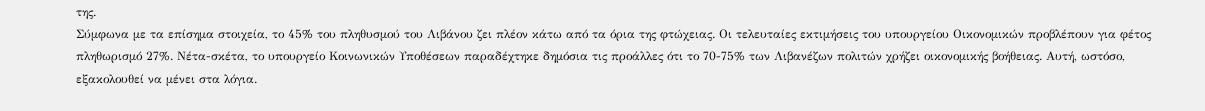της.
Σύμφωνα με τα επίσημα στοιχεία, το 45% του πληθυσμού του Λιβάνου ζει πλέον κάτω από τα όρια της φτώχειας. Οι τελευταίες εκτιμήσεις του υπουργείου Οικονομικών προβλέπουν για φέτος πληθωρισμό 27%. Νέτα-σκέτα, το υπουργείο Κοινωνικών Υποθέσεων παραδέχτηκε δημόσια τις προάλλες ότι το 70-75% των Λιβανέζων πολιτών χρήζει οικονομικής βοήθειας. Αυτή, ωστόσο, εξακολουθεί να μένει στα λόγια.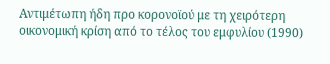Αντιμέτωπη ήδη προ κορονοϊού με τη χειρότερη οικονομική κρίση από το τέλος του εμφυλίου (1990)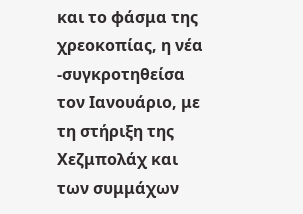και το φάσμα της χρεοκοπίας, η νέα -συγκροτηθείσα τον Ιανουάριο, με τη στήριξη της Χεζμπολάχ και των συμμάχων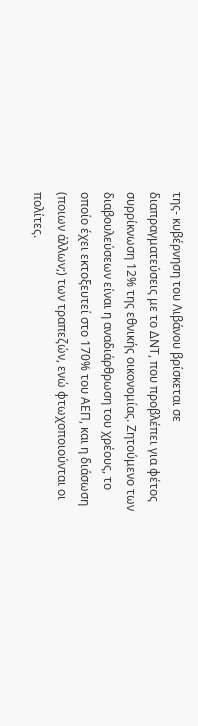της- κυβέρνηση του Λιβάνου βρίσκεται σε διαπραγματεύσεις με το ΔΝΤ, που προβλέπει για φέτος συρρίκνωση 12% της εθνικής οικονομίας. Ζητούμενο των διαβουλεύσεων είναι η αναδιάρθρωση του χρέους, το οποίο έχει εκτοξευτεί στο 170% του ΑΕΠ, και η διάσωση (ποιων άλλων;) των τραπεζών, ενώ φτωχοποιούνται οι πολίτες.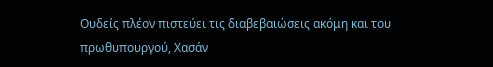Ουδείς πλέον πιστεύει τις διαβεβαιώσεις ακόμη και του πρωθυπουργού, Χασάν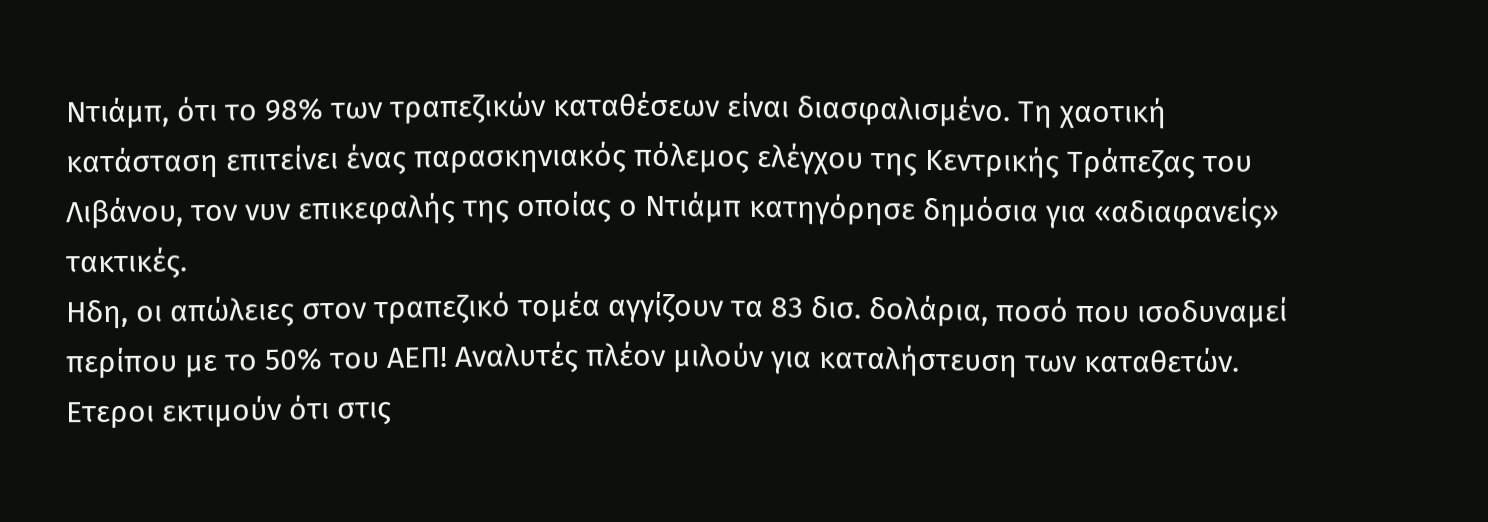Ντιάμπ, ότι το 98% των τραπεζικών καταθέσεων είναι διασφαλισμένο. Τη χαοτική κατάσταση επιτείνει ένας παρασκηνιακός πόλεμος ελέγχου της Κεντρικής Τράπεζας του Λιβάνου, τον νυν επικεφαλής της οποίας ο Ντιάμπ κατηγόρησε δημόσια για «αδιαφανείς» τακτικές.
Ηδη, οι απώλειες στον τραπεζικό τομέα αγγίζουν τα 83 δισ. δολάρια, ποσό που ισοδυναμεί περίπου με το 50% του ΑΕΠ! Αναλυτές πλέον μιλούν για καταλήστευση των καταθετών. Ετεροι εκτιμούν ότι στις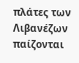πλάτες των Λιβανέζων παίζονται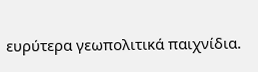ευρύτερα γεωπολιτικά παιχνίδια.